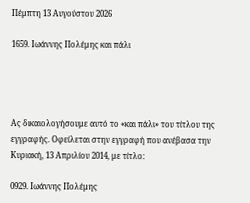Πέμπτη 13 Αυγούστου 2026

1659. Ιωάννης Πολέμης και πάλι




Ας δικαιολογήσουμε αυτό το «και πάλι» του τίτλου της εγγραφής. Οφείλεται στην εγγραφή που ανέβασα την Κυριακή, 13 Απριλίου 2014, με τίτλο:

0929. Ιωάννης Πολέμης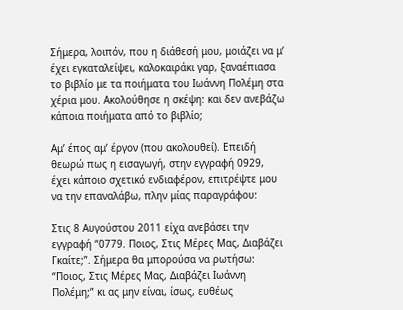Σήμερα, λοιπόν, που η διάθεσή μου, μοιάζει να μ’ έχει εγκαταλείψει, καλοκαιράκι γαρ, ξαναέπιασα το βιβλίο με τα ποιήματα του Ιωάννη Πολέμη στα χέρια μου. Ακολούθησε η σκέψη: και δεν ανεβάζω κάποια ποιήματα από το βιβλίο;

Αμ’ έπος αμ’ έργον (που ακολουθεί). Επειδή θεωρώ πως η εισαγωγή, στην εγγραφή 0929, έχει κάποιο σχετικό ενδιαφέρον, επιτρέψτε μου να την επαναλάβω, πλην μίας παραγράφου:

Στις 8 Αυγούστου 2011 είχα ανεβάσει την εγγραφή “0779. Ποιος, Στις Μέρες Μας, Διαβάζει Γκαίτε;”. Σήμερα θα μπορούσα να ρωτήσω: “Ποιος, Στις Μέρες Μας, Διαβάζει Ιωάννη Πολέμη;” κι ας μην είναι, ίσως, ευθέως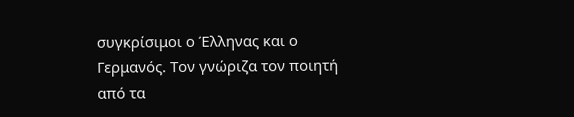συγκρίσιμοι ο Έλληνας και ο Γερμανός. Τον γνώριζα τον ποιητή από τα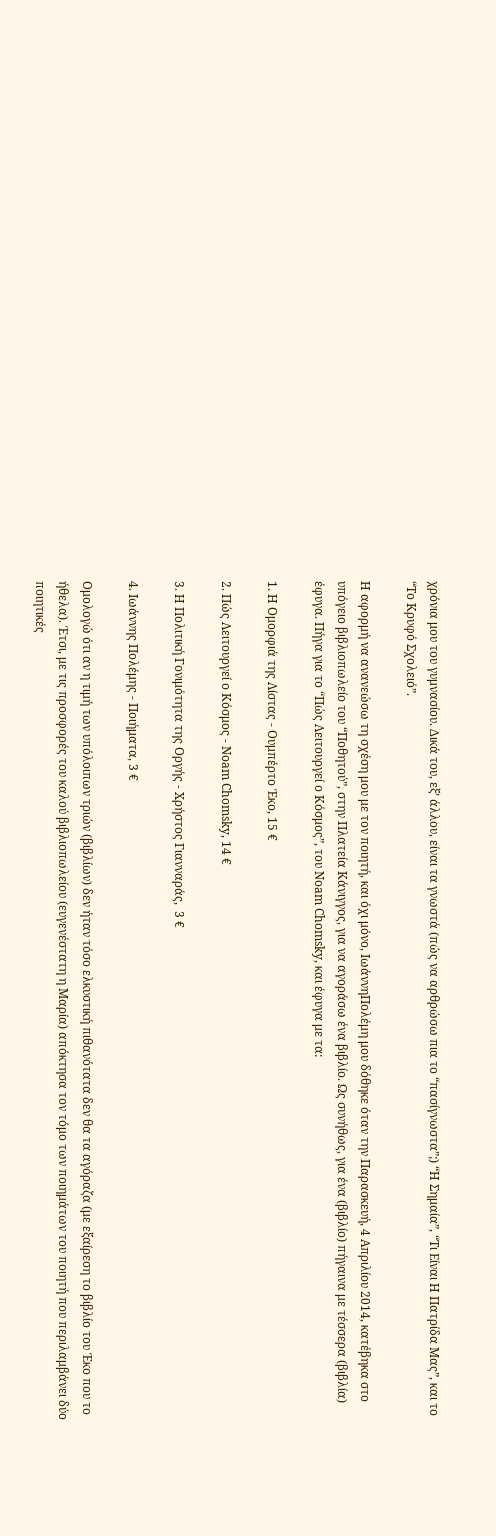χρόνια μου του γυμνασίου. Δικά του, εξ’ άλλου, είναι τα γνωστά (πώς να αρθρώσω πια το “πασίγνωστα”;) “Η Σημαία”, “Τι Είναι Η Πατρίδα Μας”, και το “Το Κρυφό Σχολειό”.

Η αφορμή να ανανεώσω τη σχέση μου με τον ποιητή, και όχι μόνο, ΙωάννηΠολέμη μου δόθηκε όταν την Παρασκευή, 4 Απριλίου 2014, κατέβηκα στο υπόγειο βιβλιοπωλείο του “Ποθητού”, στην Πλατεία Κάνιγγος, για να αγοράσω ένα βιβλίο. Ως συνήθως, για ένα (βιβλίο) πήγαινα με τέσσερα (βιβλία) έφυγα. Πήγα για το “Πώς Λειτουργεί ο Κόσμος”, του Noam Chomsky, και έφυγα με τα:

1. Η Ομορφιά της Λίστας - Ουμπέρτο Έκο, 15 €

2. Πώς Λειτουργεί ο Κόσμος - Noam Chomsky, 14 €

3. Η Πολιτική Γονιμότητα της Οργής - Χρήστος Γιανναράς,  3 €

4. Ιωάννης Πολέμης - Ποιήματα, 3 €

Ομολογώ ότι αν η τιμή των υπόλοιπων τριών (βιβλίων) δεν ήταν τόσο ελκυστική πιθανότατα δεν θα τα αγόραζα (με εξαίρεση το βιβλίο του Έκο που το ήθελα). Έτσι, με τις προσφορές του καλού βιβλιοπωλείου (ευγενέστατη η Μαρία) απόκτησα τον τόμο των ποιημάτων του ποιητή που περιλαμβάνει δύο ποιητικές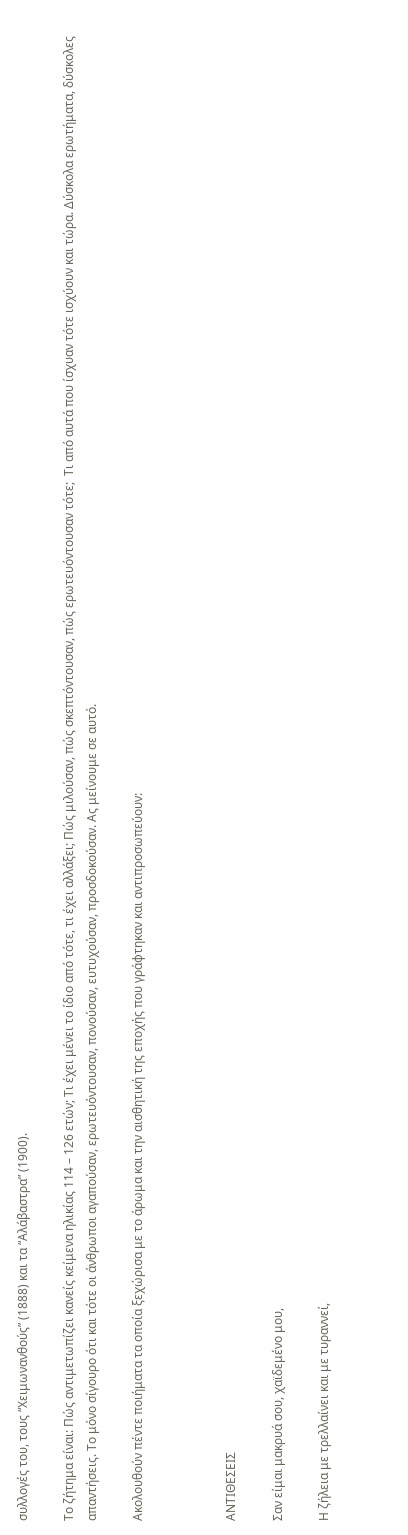συλλογές του, τους “Χειμωνανθούς” (1888) και τα “Αλάβαστρα” (1900).

Το ζήτημα είναι: Πώς αντιμετωπίζει κανείς κείμενα ηλικίας 114 – 126 ετών; Τι έχει μένει το ίδιο από τότε, τι έχει αλλάξει; Πώς μιλούσαν, πώς σκεπτόντουσαν, πώς ερωτευόντουσαν τότε;  Τι από αυτά που ίσχυαν τότε ισχύουν και τώρα. Δύσκολα ερωτήματα, δύσκολες απαντήσεις. Το μόνο σίγουρο ότι και τότε οι άνθρωποι αγαπούσαν, ερωτευόντουσαν, πονούσαν, ευτυχούσαν, προσδοκούσαν. Ας μείνουμε σε αυτό.

Ακολουθούν πέντε ποιήματα τα οποία ξεχώρισα με το άρωμα και την αισθητική της εποχής που γράφτηκαν και αντιπροσωπεύουν:



ΑΝΤΙΘΕΣΕΙΣ

Σαν είμαι μακρυά σου, χαϊδεμένο μου,

Η ζήλεια με τρελλαίνει και με τυραννεί,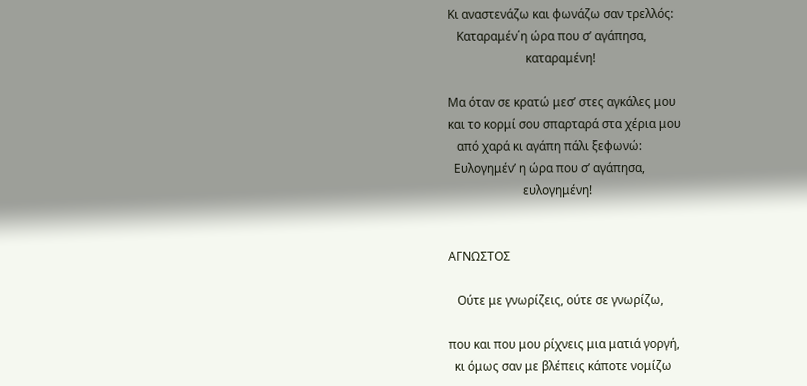Κι αναστενάζω και φωνάζω σαν τρελλός:
   Καταραμέν΄η ώρα που σ’ αγάπησα,
                          καταραμένη!

Μα όταν σε κρατώ μεσ’ στες αγκάλες μου
και το κορμί σου σπαρταρά στα χέρια μου
   από χαρά κι αγάπη πάλι ξεφωνώ:
  Ευλογημέν’ η ώρα που σ’ αγάπησα,
                         ευλογημένη!


AΓΝΩΣΤΟΣ

   Ούτε με γνωρίζεις, ούτε σε γνωρίζω,

που και που μου ρίχνεις μια ματιά γοργή,
  κι όμως σαν με βλέπεις κάποτε νομίζω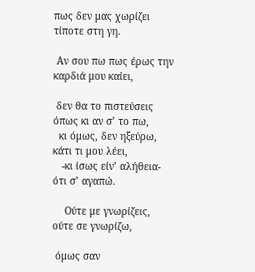πως δεν μας χωρίζει τίποτε στη γη.

 Αν σου πω πως έρως την καρδιά μου καίει,

 δεν θα το πιστεύσεις όπως κι αν σ’ το πω,
  κι όμως, δεν ηξεύρω, κάτι τι μου λέει,
   -κι ίσως είν’ αλήθεια- ότι σ’ αγαπώ.

    Ούτε με γνωρίζεις, ούτε σε γνωρίζω,

 όμως σαν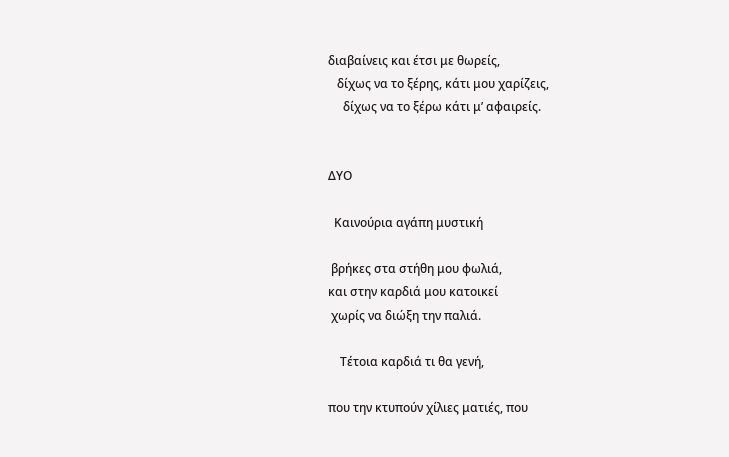διαβαίνεις και έτσι με θωρείς,
   δίχως να το ξέρης, κάτι μου χαρίζεις,
     δίχως να το ξέρω κάτι μ’ αφαιρείς.


ΔΥΟ

  Καινούρια αγάπη μυστική

 βρήκες στα στήθη μου φωλιά,
και στην καρδιά μου κατοικεί
 χωρίς να διώξη την παλιά.

    Τέτοια καρδιά τι θα γενή,

που την κτυπούν χίλιες ματιές, που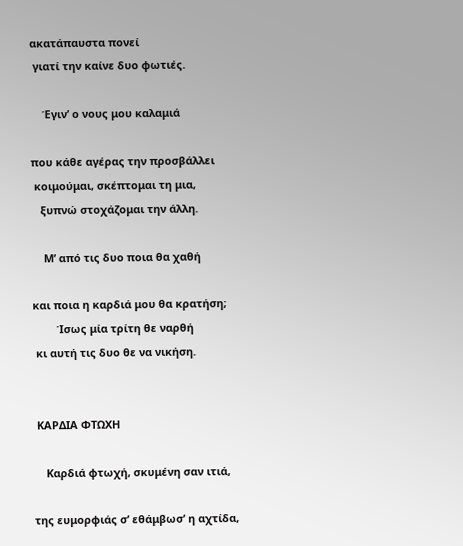ακατάπαυστα πονεί
 γιατί την καίνε δυο φωτιές.

    Έγιν’ ο νους μου καλαμιά

που κάθε αγέρας την προσβάλλει
 κοιμούμαι, σκέπτομαι τη μια,
   ξυπνώ στοχάζομαι την άλλη.

    Μ’ από τις δυο ποια θα χαθή

και ποια η καρδιά μου θα κρατήση;
        Ίσως μία τρίτη θε ναρθή
 κι αυτή τις δυο θε να νικήση.


 ΚΑΡΔΙΑ ΦΤΩΧΗ

    Καρδιά φτωχή, σκυμένη σαν ιτιά,

της ευμορφιάς σ’ εθάμβωσ’ η αχτίδα,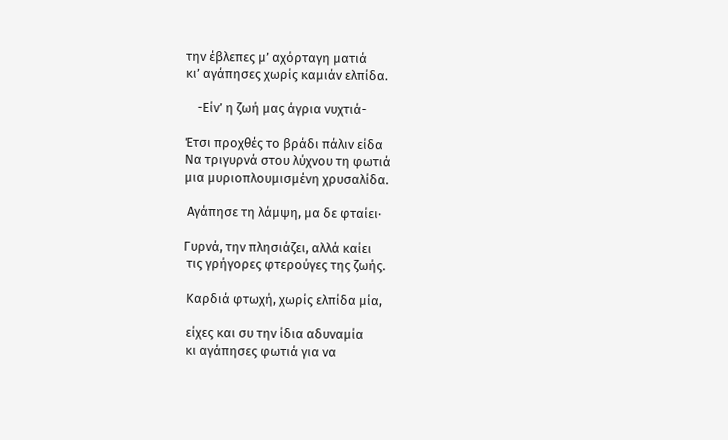την έβλεπες μ’ αχόρταγη ματιά
κι’ αγάπησες χωρίς καμιάν ελπίδα.

    -Είν’ η ζωή μας άγρια νυχτιά-

Έτσι προχθές το βράδι πάλιν είδα
Να τριγυρνά στου λύχνου τη φωτιά
μια μυριοπλουμισμένη χρυσαλίδα.

 Αγάπησε τη λάμψη, μα δε φταίει·

Γυρνά, την πλησιάζει, αλλά καίει
 τις γρήγορες φτερούγες της ζωής.

 Καρδιά φτωχή, χωρίς ελπίδα μία,

 είχες και συ την ίδια αδυναμία
 κι αγάπησες φωτιά για να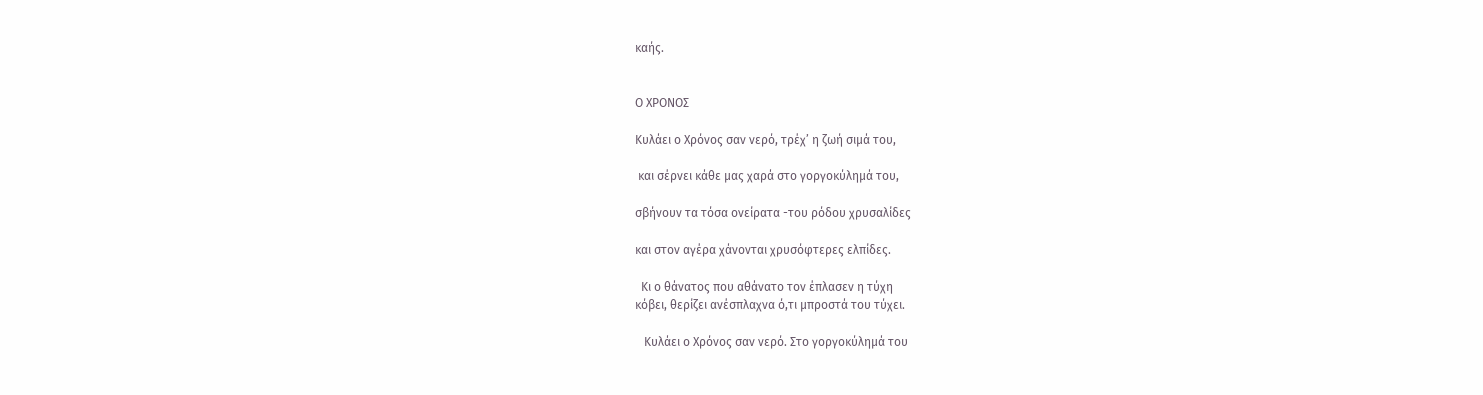καής.


Ο ΧΡΟΝΟΣ

Κυλάει ο Χρόνος σαν νερό, τρέχ’ η ζωή σιμά του,

 και σέρνει κάθε μας χαρά στο γοργοκύλημά του,

σβήνουν τα τόσα ονείρατα -του ρόδου χρυσαλίδες

και στον αγέρα χάνονται χρυσόφτερες ελπίδες.

  Κι ο θάνατος που αθάνατο τον έπλασεν η τύχη
κόβει, θερίζει ανέσπλαχνα ό,τι μπροστά του τύχει.

   Κυλάει ο Χρόνος σαν νερό. Στο γοργοκύλημά του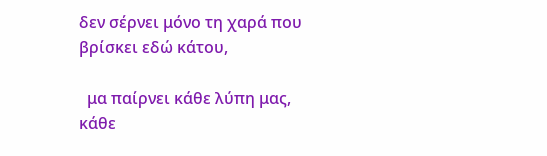δεν σέρνει μόνο τη χαρά που βρίσκει εδώ κάτου,

  μα παίρνει κάθε λύπη μας, κάθε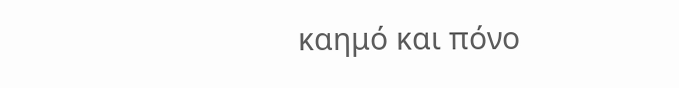καημό και πόνο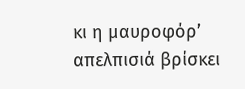κι η μαυροφόρ’ απελπισιά βρίσκει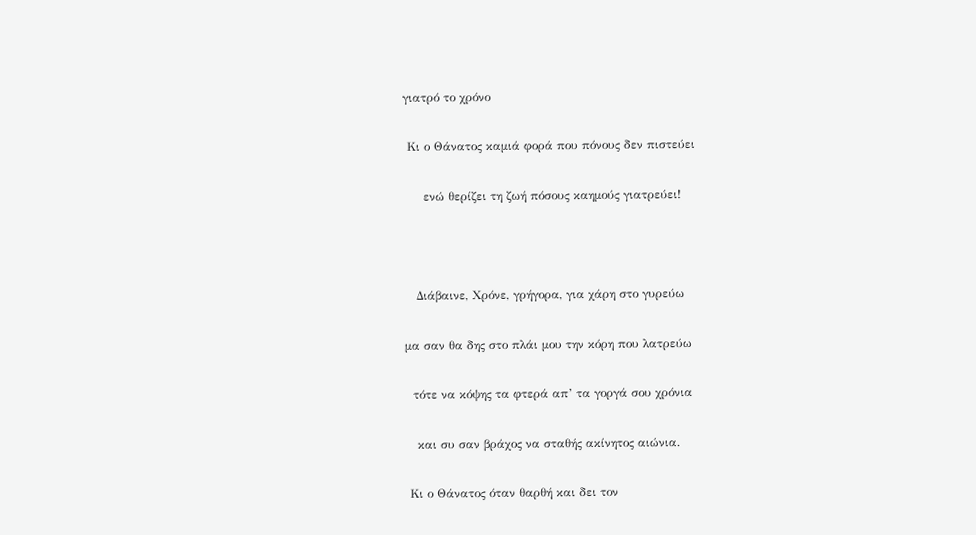γιατρό το χρόνο

 Κι ο Θάνατος καμιά φορά που πόνους δεν πιστεύει

     ενώ θερίζει τη ζωή πόσους καημούς γιατρεύει!



   Διάβαινε, Χρόνε, γρήγορα, για χάρη στο γυρεύω

μα σαν θα δης στο πλάι μου την κόρη που λατρεύω

  τότε να κόψης τα φτερά απ’ τα γοργά σου χρόνια

   και συ σαν βράχος να σταθής ακίνητος αιώνια.

 Κι ο Θάνατος όταν θαρθή και δει τον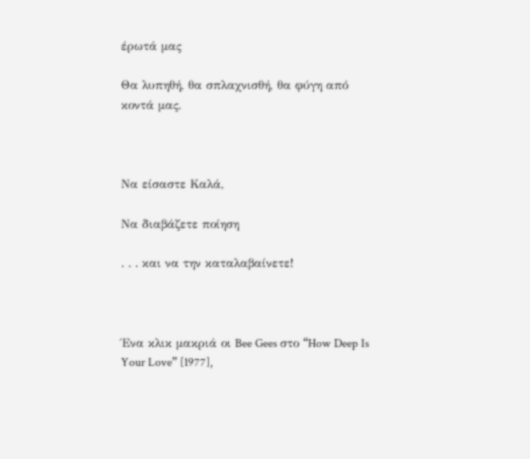έρωτά μας

Θα λυπηθή, θα σπλαχνισθή, θα φύγη από κοντά μας.



Να είσαστε Καλά,

Να διαβάζετε ποίηση

. . . και να την καταλαβαίνετε!



Ένα κλικ μακριά οι Bee Gees στο “How Deep Is Your Love” [1977],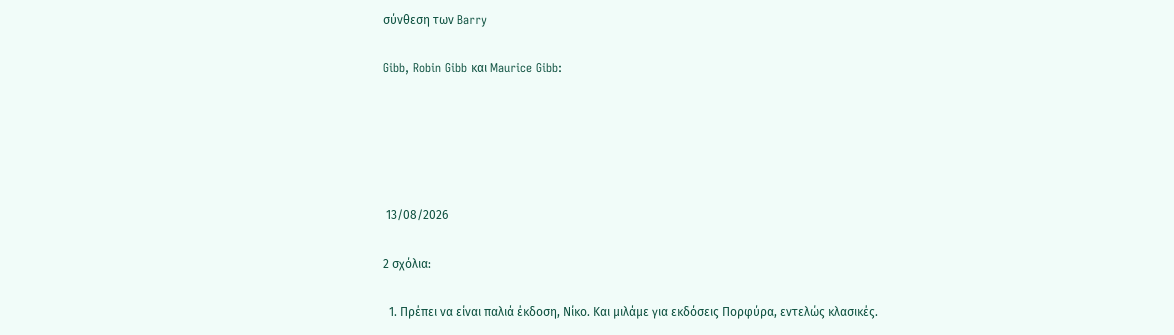σύνθεση των Barry

Gibb, Robin Gibb και Maurice Gibb:





 13/08/2026

2 σχόλια:

  1. Πρέπει να είναι παλιά έκδοση, Νίκο. Και μιλάμε για εκδόσεις Πορφύρα, εντελώς κλασικές.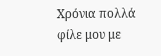Χρόνια πολλά φίλε μου με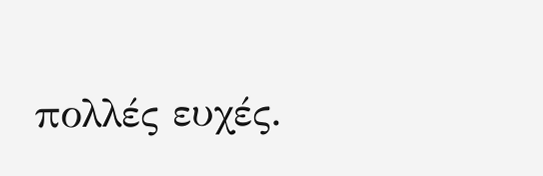πολλές ευχές.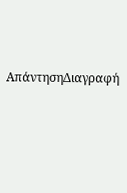ΑπάντησηΔιαγραφή